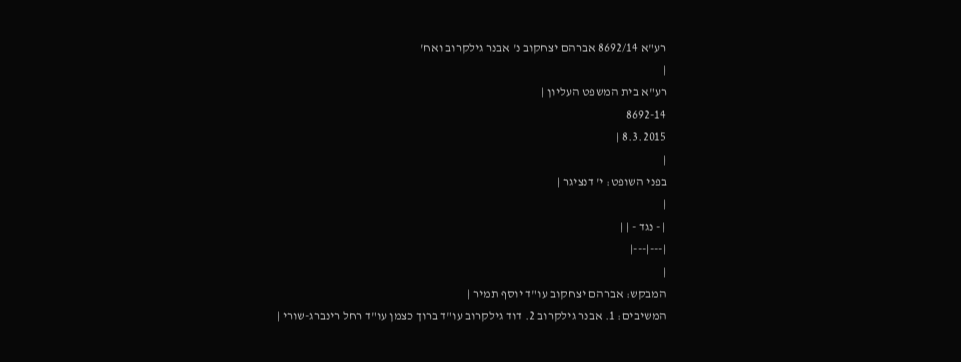רע"א 8692/14 אברהם יצחקוב נ' אבנר גילקרוב ואח'
|
רע"א בית המשפט העליון |
8692-14
8.3.2015 |
|
בפני השופט: י' דנציגר |
|
| - נגד - | |
|---|---|
|
המבקש: אברהם יצחקוב עו"ד יוסף תמיר |
המשיבים: 1. אבנר גילקרוב 2. דוד גילקרוב עו"ד ברוך כצמן עו"ד רחל רינברג-שורי |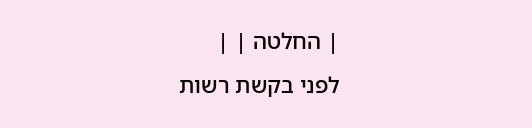| החלטה | |
לפני בקשת רשות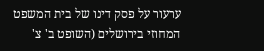ערעור על פסק דינו של בית המשפט המחוזי בירושלים (השופט ב' צ'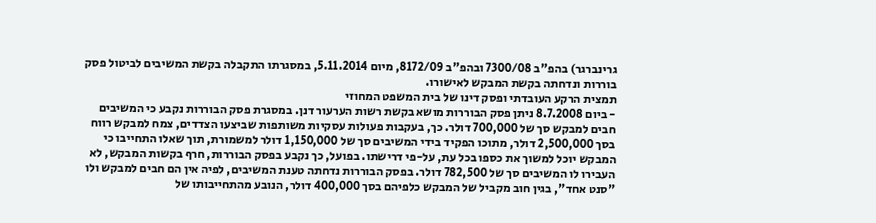גרינברגר) בהפ"ב 7300/08 ובהפ"ב 8172/09, מיום 5.11.2014, במסגרתו התקבלה בקשת המשיבים לביטול פסק בוררות ונדחתה בקשת המבקש לאישורו.
תמצית הרקע העובדתי ופסק דינו של בית המשפט המחוזי
- ביום 8.7.2008 ניתן פסק הבוררות מושא בקשת רשות הערעור דנן. במסגרת פסק הבוררות נקבע כי המשיבים חבים למבקש סך של 700,000 דולר. כך, בעקבות פעולות עסקיות משותפות שביצעו הצדדים, צמח למבקש רווח בסך 2,500,000 דולר, מתוכו הפקיד בידי המשיבים סך של 1,150,000 דולר למשמורת, תוך שאלו התחייבו כי המבקש יוכל למשוך את כספו בכל עת, על-פי דרישתו. בפועל, כך נקבע בפסק הבוררות, חרף בקשות המבקש, לא העבירו לו המשיבים סך של 782,500 דולר. בפסק הבוררות נדחתה טענת המשיבים, לפיה אין הם חבים למבקש ולו "סנט אחד", בגין חוב מקביל של המבקש כלפיהם בסך 400,000 דולר, הנובע מהתחייבותו של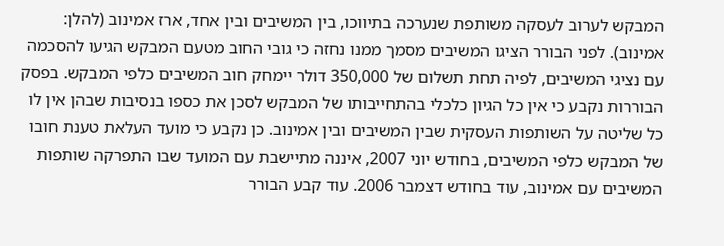המבקש לערוב לעסקה משותפת שנערכה בתיווכו, בין המשיבים ובין אחד, ארז אמינוב (להלן: אמינוב). לפני הבורר הציגו המשיבים מסמך ממנו נחזה כי גובי החוב מטעם המבקש הגיעו להסכמה עם נציגי המשיבים, לפיה תחת תשלום של 350,000 דולר יימחק חוב המשיבים כלפי המבקש. בפסק הבוררות נקבע כי אין כל הגיון כלכלי בהתחייבותו של המבקש לסכן את כספו בנסיבות שבהן אין לו כל שליטה על השותפות העסקית שבין המשיבים ובין אמינוב. כן נקבע כי מועד העלאת טענת חובו של המבקש כלפי המשיבים, בחודש יוני 2007, איננה מתיישבת עם המועד שבו התפרקה שותפות המשיבים עם אמינוב, עוד בחודש דצמבר 2006. עוד קבע הבורר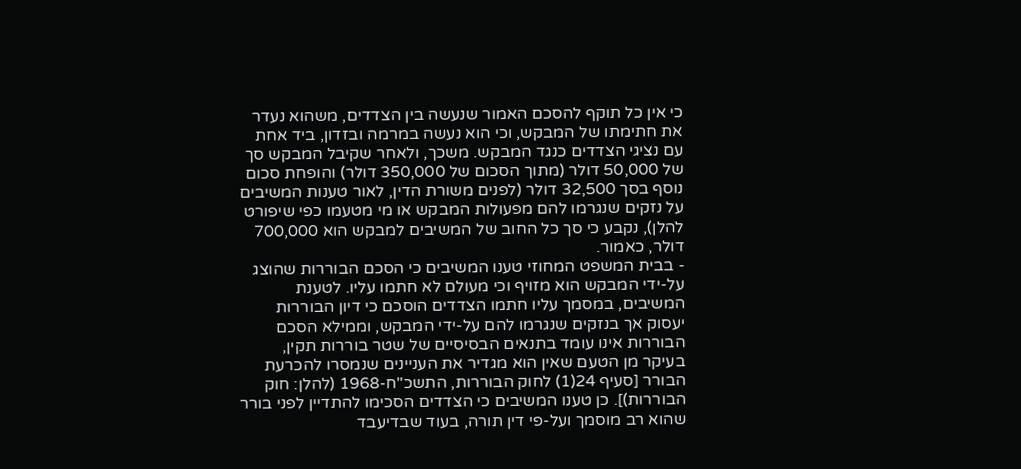כי אין כל תוקף להסכם האמור שנעשה בין הצדדים, משהוא נעדר את חתימתו של המבקש, וכי הוא נעשה במרמה ובזדון, ביד אחת עם נציגי הצדדים כנגד המבקש. משכך, ולאחר שקיבל המבקש סך של 50,000 דולר (מתוך הסכום של 350,000 דולר) והופחת סכום נוסף בסך 32,500 דולר (לפנים משורת הדין, לאור טענות המשיבים על נזקים שנגרמו להם מפעולות המבקש או מי מטעמו כפי שיפורט להלן), נקבע כי סך כל החוב של המשיבים למבקש הוא 700,000 דולר, כאמור.
- בבית המשפט המחוזי טענו המשיבים כי הסכם הבוררות שהוצג על-ידי המבקש הוא מזויף וכי מעולם לא חתמו עליו. לטענת המשיבים, במסמך עליו חתמו הצדדים הוסכם כי דיון הבוררות יעסוק אך בנזקים שנגרמו להם על-ידי המבקש, וממילא הסכם הבוררות אינו עומד בתנאים הבסיסיים של שטר בוררות תקין, בעיקר מן הטעם שאין הוא מגדיר את העניינים שנמסרו להכרעת הבורר [סעיף 24(1) לחוק הבוררות, התשכ"ח-1968 (להלן: חוק הבוררות)]. כן טענו המשיבים כי הצדדים הסכימו להתדיין לפני בורר שהוא רב מוסמך ועל-פי דין תורה, בעוד שבדיעבד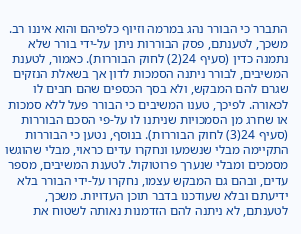התברר כי הבורר נהג במרמה וזיוף כלפיהם והוא איננו רב. משכך, לטענתם, פסק הבוררות ניתן על-ידי בורר שלא נתמנה כדין (סעיף 24(2) לחוק הבוררות). כאמור, לטענת המשיבים, לבורר ניתנה הסמכות לדון אך בשאלת הנזקים שגרם להם המבקש, ולא בסך הכספים שהם חבים לו לכאורה. לפיכך, טענו המשיבים כי הבורר פעל ללא סמכות או שחרג מן הסמכויות שניתנו לו על-פי הסכם הבוררות (סעיף 24(3) לחוק הבוררות). בנוסף, נטען כי הבוררות התקיימה מבלי שנשמעו ונחקרו עדים כראוי, מבלי שהוגשו מסמכים ומבלי שנערך פרוטוקול. לטענת המשיבים, מספר עדים, ובהם גם המבקש עצמו, נחקרו על-ידי הבורר בלא ידיעתם ובלא שעודכנו בדבר תוכן העדויות. משכך, לטענתם, לא ניתנה להם הזדמנות נאותה לשטוח את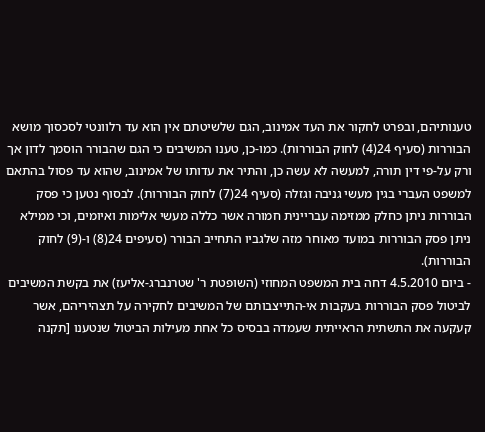טענותיהם, ובפרט לחקור את העד אמינוב, הגם שלשיטתם אין הוא עד רלוונטי לסכסוך מושא הבוררות (סעיף 24(4) לחוק הבוררות). כמו-כן, טענו המשיבים כי הגם שהבורר הוסמך לדון אך ורק על-פי דין תורה, למעשה לא עשה כן, והתיר את עדותו של אמינוב, שהוא עד פסול בהתאם למשפט העברי בגין מעשי גניבה וגזלה (סעיף 24(7) לחוק הבוררות). לבסוף נטען כי פסק הבוררות ניתן כחלק ממזימה עבריינית חמורה אשר כללה מעשי אלימות ואיומים, וכי ממילא ניתן פסק הבוררות במועד מאוחר מזה שלגביו התחייב הבורר (סעיפים 24(8) ו-(9) לחוק הבוררות).
- ביום 4.5.2010 דחה בית המשפט המחוזי (השופטת ר' שטרנברג-אליעז) את בקשת המשיבים לביטול פסק הבוררות בעקבות אי-התייצבותם של המשיבים לחקירה על תצהיריהם, אשר קעקעה את התשתית הראייתית שעמדה בבסיס כל אחת מעילות הביטול שנטענו [תקנה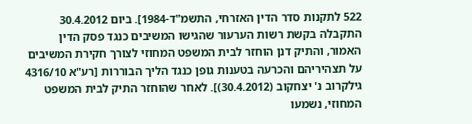522 לתקנות סדר הדין האזרחי, התשמ"ד-1984]. ביום 30.4.2012 התקבלה בקשת רשות הערעור שהגישו המשיבים כנגד פסק הדין האמור, והתיק דנן הוחזר לבית המשפט המחוזי לצורך חקירת המשיבים על תצהיריהם והכרעה בטענות גופן כנגד הליך הבוררות [רע"א 4316/10 גילקרוב נ' יצחקוב (30.4.2012)]. לאחר שהוחזר התיק לבית המשפט המחוזי, נשמעו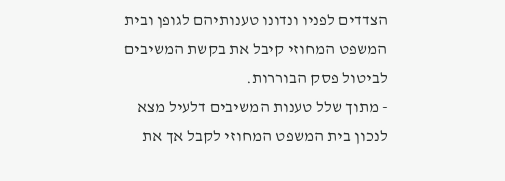הצדדים לפניו ונדונו טענותיהם לגופן ובית המשפט המחוזי קיבל את בקשת המשיבים לביטול פסק הבוררות.
- מתוך שלל טענות המשיבים דלעיל מצא לנכון בית המשפט המחוזי לקבל אך את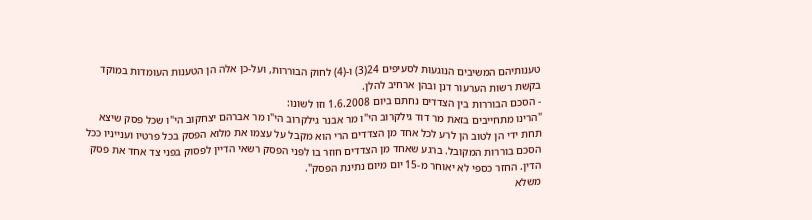טענותיהם המשיבים הנוגעות לסעיפים 24(3) ו-(4) לחוק הבוררות, ועל-כן אלה הן הטענות העומדות במוקד בקשת רשות הערעור דנן ובהן ארחיב להלן.
- הסכם הבוררות בין הצדדים נחתם ביום 1.6.2008 וזו לשונו:
"הרינו מתחייבים בזאת מר דוד גילקרוב הי"ו מר אבנר גילקרוב הי"ו מר אברהם יצחקוב הי"ו שכל פסק שיצא תחת ידי הן לטוב הן לרע לכל אחד מן הצדדים הרי הוא מקבל על עצמו את מלוא הפסק בכל פרטיו וענייניו ככל הסכם בוררות המקובל. ברגע שאחד מן הצדדים חוזר בו לפני הפסק רשאי הדיין לפסוק בפני צד אחד את פסק הדין. החזר כספי לא יאוחר מ-15 יום מיום נתינת הפסק".
משלא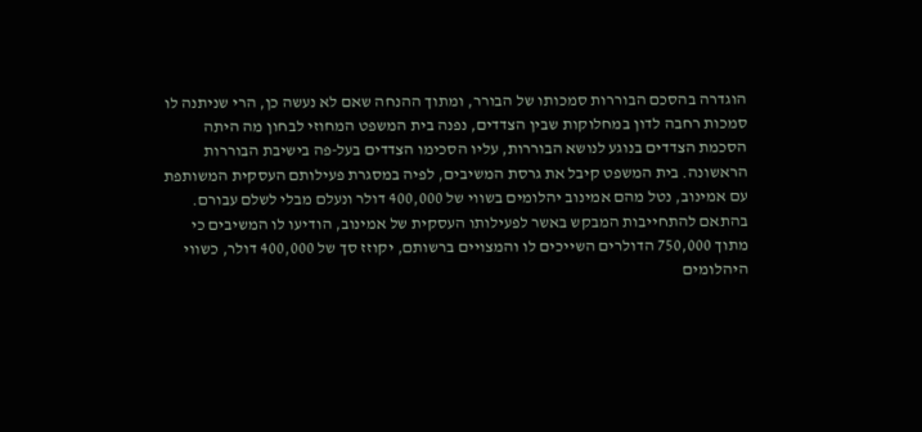הוגדרה בהסכם הבוררות סמכותו של הבורר, ומתוך ההנחה שאם לא נעשה כן, הרי שניתנה לו סמכות רחבה לדון במחלוקות שבין הצדדים, נפנה בית המשפט המחוזי לבחון מה היתה הסכמת הצדדים בנוגע לנושא הבוררות, עליו הסכימו הצדדים בעל-פה בישיבת הבוררות הראשונה. בית המשפט קיבל את גרסת המשיבים, לפיה במסגרת פעילותם העסקית המשותפת עם אמינוב, נטל מהם אמינוב יהלומים בשווי של 400,000 דולר ונעלם מבלי לשלם עבורם. בהתאם להתחייבות המבקש באשר לפעילותו העסקית של אמינוב, הודיעו לו המשיבים כי מתוך 750,000 הדולרים השייכים לו והמצויים ברשותם, יקוזז סך של 400,000 דולר, כשווי היהלומים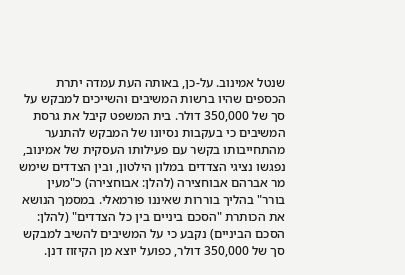שנטל אמינוב. על-כן, באותה העת עמדה יתרת הכספים שהיו ברשות המשיבים והשייכים למבקש על סך של 350,000 דולר. בית המשפט קיבל את גרסת המשיבים כי בעקבות נסיונו של המבקש להתנער מהתחייבותו בקשר עם פעילותו העסקית של אמינוב, נפגשו נציגי הצדדים במלון הילטון, ובין הצדדים שימש מר אברהם אבוחצירה (להלן: אבוחצירה) כ"מעין בורר" בהליך בוררות שאיננו פורמאלי. במסמך הנושא את הכותרת "הסכם ביניים בין כל הצדדים" (להלן: הסכם הביניים) נקבע כי על המשיבים להשיב למבקש סך של 350,000 דולר, כפועל יוצא מן הקיזוז דנן.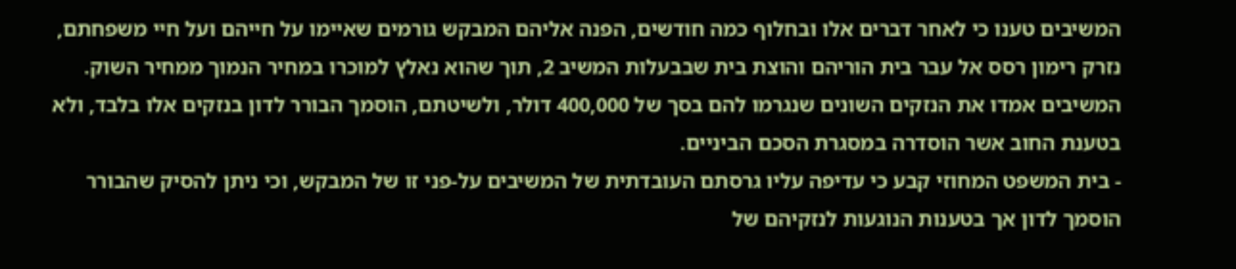המשיבים טענו כי לאחר דברים אלו ובחלוף כמה חודשים, הפנה אליהם המבקש גורמים שאיימו על חייהם ועל חיי משפחתם, נזרק רימון רסס אל עבר בית הוריהם והוצת בית שבבעלות המשיב 2, תוך שהוא נאלץ למוכרו במחיר הנמוך ממחיר השוק. המשיבים אמדו את הנזקים השונים שנגרמו להם בסך של 400,000 דולר, ולשיטתם, הוסמך הבורר לדון בנזקים אלו בלבד, ולא בטענת החוב אשר הוסדרה במסגרת הסכם הביניים.
- בית המשפט המחוזי קבע כי עדיפה עליו גרסתם העובדתית של המשיבים על-פני זו של המבקש, וכי ניתן להסיק שהבורר הוסמך לדון אך בטענות הנוגעות לנזקיהם של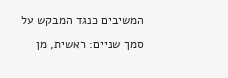המשיבים כנגד המבקש על סמך שניים: ראשית, מן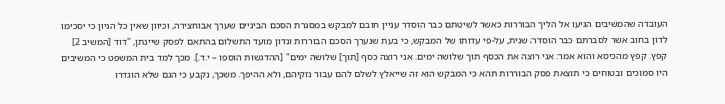העובדה שהמשיבים הגיעו אל הליך הבוררות כאשר לשיטתם כבר הוסדר עניין חובם למבקש במסגרת הסכם הביניים שערך אבוחצירה, וכיוון שאין כל הגיון כי יסכימו לדון בחוב אשר לסברתם כבר הוסדר; שנית, על-פי עדותו של המבקש, כי בעת שנערך הסכם הבוררות ונדון מועד התשלום בהתאם לפסק שיינתן, "דוד [המשיב 2] קפץ. קפץ מהכיסא והוא אמר: אני רוצה את הכסף תוך שלושה ימים. אני רוצה כסף [תוך] שלושה ימים" [ההדגשות הוספו – י.ד.]. מכך למד בית המשפט כי המשיבים היו סמוכים ובטוחים כי תוצאת פסק הבוררות תהא כי המבקש הוא זה שייאלץ לשלם להם עבור נזקיהם, ולא ההיפך. משכך, נקבע כי הגם שלא הוגדרו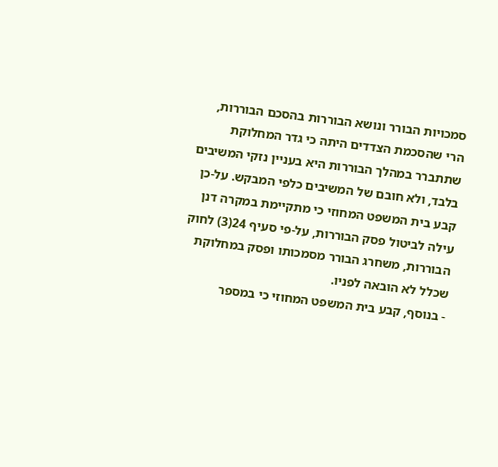סמכויות הבורר ונושא הבוררות בהסכם הבוררות, הרי שהסכמת הצדדים היתה כי גדר המחלוקת שתתברר במהלך הבוררות היא בעניין נזקי המשיבים בלבד, ולא חובם של המשיבים כלפי המבקש. על-כן קבע בית המשפט המחוזי כי מתקיימת במקרה דנן עילה לביטול פסק הבוררות, על-פי סעיף 24(3) לחוק הבוררות, משחרג הבורר מסמכותו ופסק במחלוקת שכלל לא הובאה לפניו.
- בנוסף, קבע בית המשפט המחוזי כי במספר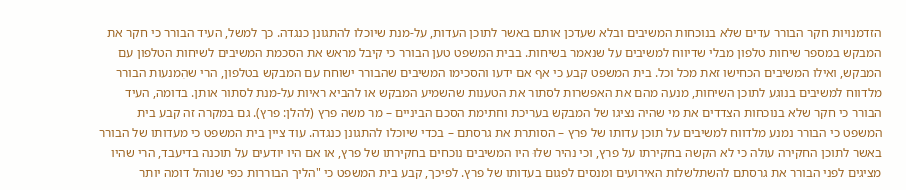הזדמנויות חקר הבורר עדים שלא בנוכחות המשיבים ובלא שעדכן אותם באשר לתוכן העדות, על-מנת שיוכלו להתגונן כנגדה. כך למשל, העיד הבורר כי חקר את המבקש במספר שיחות טלפון מבלי שדיווח למשיבים על שנאמר בשיחות. בבית המשפט טען הבורר כי קיבל מראש את הסכמת המשיבים לשיחות הטלפון עם המבקש, ואילו המשיבים הכחישו זאת מכל וכל. בית המשפט קבע כי אף אם ידעו והסכימו המשיבים שהבורר ישוחח עם המבקש בטלפון, הרי שהִמנעות הבורר מלדווח למשיבים בנוגע לתוכן השיחות, מנעה מהם את האפשרות לסתור את הטענות שהשמיע המבקש או להביא ראיות על-מנת לסתור אותן. בדומה, העיד הבורר כי חקר שלא בנוכחות הצדדים את מי שהיה נציגו של המבקש בעריכת וחתימת הסכם הביניים – מר משה פרץ (להלן: פרץ). גם במקרה זה קבע בית המשפט כי הבורר נמנע מלדווח למשיבים על תוכן עדותו של פרץ – הסותרת את גרסתם – בכדי שיוכלו להתגונן כנגדה. עוד ציין בית המשפט כי מעדותו של הבורר באשר לתוכן החקירה עולה כי לא הקשה בחקירתו על פרץ, וכי נהיר שלוּ היו המשיבים נוכחים בחקירתו של פרץ, או אם היו יודעים על תוכנה בדיעבד, הרי שהיו מציגים לפני הבורר את גרסתם להשתלשלות האירועים ומנסים לפגום בעדותו של פרץ. לפיכך, קבע בית המשפט כי "הליך הבוררות כפי שנוהל דומה יותר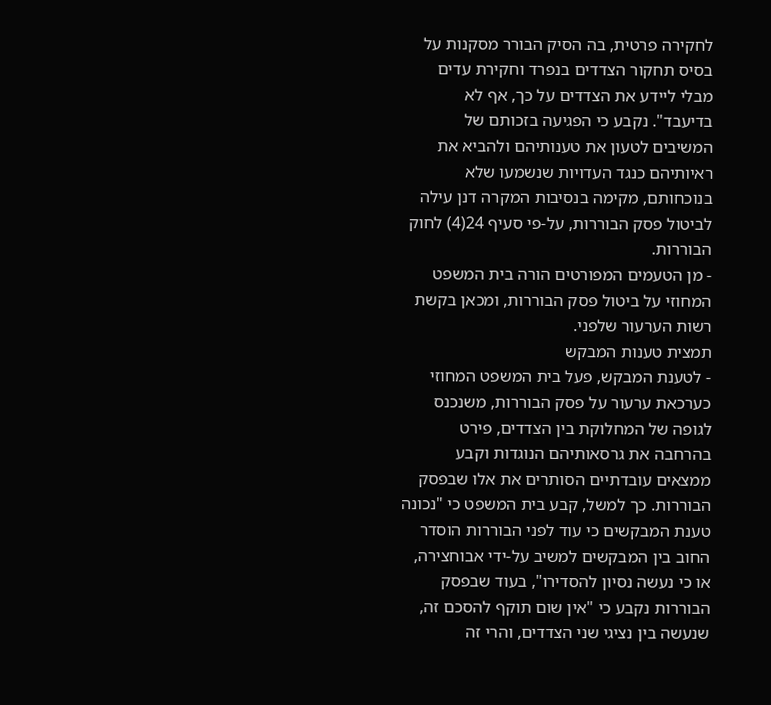לחקירה פרטית, בה הסיק הבורר מסקנות על בסיס תחקור הצדדים בנפרד וחקירת עדים מבלי ליידע את הצדדים על כך, אף לא בדיעבד". נקבע כי הפגיעה בזכותם של המשיבים לטעון את טענותיהם ולהביא את ראיותיהם כנגד העדויות שנשמעו שלא בנוכחותם, מקימה בנסיבות המקרה דנן עילה לביטול פסק הבוררות, על-פי סעיף 24(4) לחוק הבוררות.
- מן הטעמים המפורטים הורה בית המשפט המחוזי על ביטול פסק הבוררות, ומכאן בקשת רשות הערעור שלפני.
תמצית טענות המבקש
- לטענת המבקש, פעל בית המשפט המחוזי כערכאת ערעור על פסק הבוררות, משנכנס לגופה של המחלוקת בין הצדדים, פירט בהרחבה את גרסאותיהם הנוגדות וקבע ממצאים עובדתיים הסותרים את אלו שבפסק הבוררות. כך למשל, קבע בית המשפט כי "נכונה טענת המבקשים כי עוד לפני הבוררות הוסדר החוב בין המבקשים למשיב על-ידי אבוחצירה, או כי נעשה נסיון להסדירו", בעוד שבפסק הבוררות נקבע כי "אין שום תוקף להסכם זה, שנעשה בין נציגי שני הצדדים, והרי זה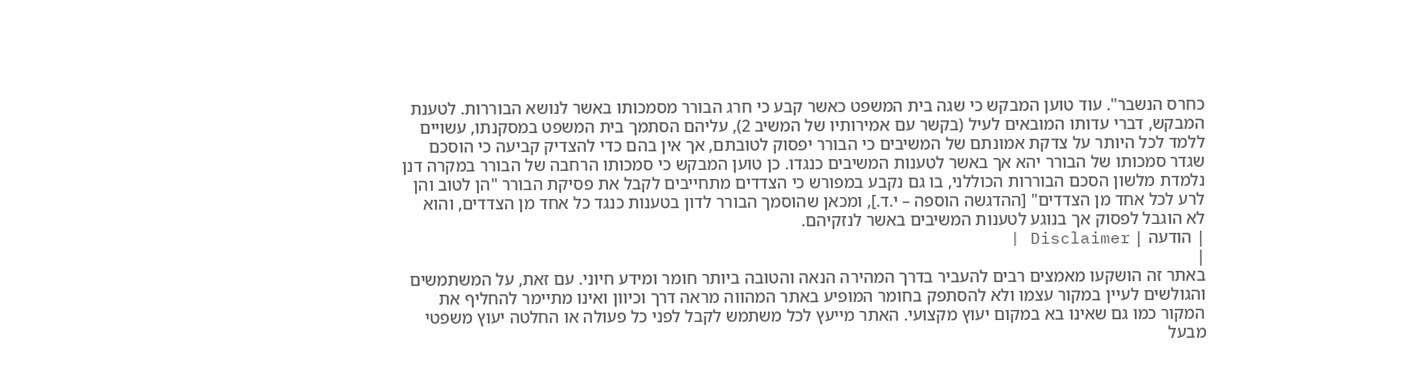כחרס הנשבר". עוד טוען המבקש כי שגה בית המשפט כאשר קבע כי חרג הבורר מסמכותו באשר לנושא הבוררות. לטענת המבקש, דברי עדותו המובאים לעיל (בקשר עם אמירותיו של המשיב 2), עליהם הסתמך בית המשפט במסקנתו, עשויים ללמד לכל היותר על צדקת אמונתם של המשיבים כי הבורר יפסוק לטובתם, אך אין בהם כדי להצדיק קביעה כי הוסכם שגדר סמכותו של הבורר יהא אך באשר לטענות המשיבים כנגדו. כן טוען המבקש כי סמכותו הרחבה של הבורר במקרה דנן נלמדת מלשון הסכם הבוררות הכוללני, בו גם נקבע במפורש כי הצדדים מתחייבים לקבל את פסיקת הבורר "הן לטוב והן לרע לכל אחד מן הצדדים" [ההדגשה הוספה – י.ד.], ומכאן שהוסמך הבורר לדון בטענות כנגד כל אחד מן הצדדים, והוא לא הוגבל לפסוק אך בנוגע לטענות המשיבים באשר לנזקיהם.
| הודעה | Disclaimer |
|
באתר זה הושקעו מאמצים רבים להעביר בדרך המהירה הנאה והטובה ביותר חומר ומידע חיוני. עם זאת, על המשתמשים והגולשים לעיין במקור עצמו ולא להסתפק בחומר המופיע באתר המהווה מראה דרך וכיוון ואינו מתיימר להחליף את המקור כמו גם שאינו בא במקום יעוץ מקצועי. האתר מייעץ לכל משתמש לקבל לפני כל פעולה או החלטה יעוץ משפטי מבעל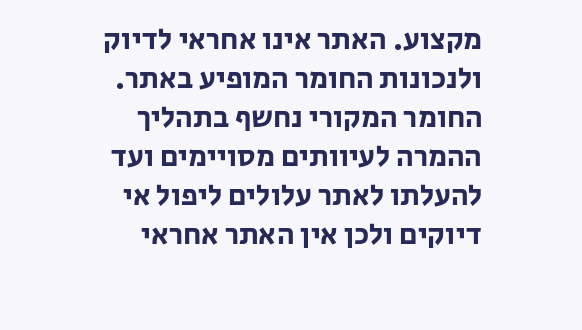מקצוע. האתר אינו אחראי לדיוק ולנכונות החומר המופיע באתר. החומר המקורי נחשף בתהליך ההמרה לעיוותים מסויימים ועד להעלתו לאתר עלולים ליפול אי דיוקים ולכן אין האתר אחראי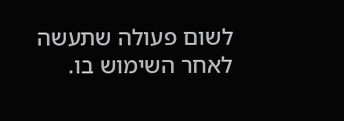לשום פעולה שתעשה לאחר השימוש בו.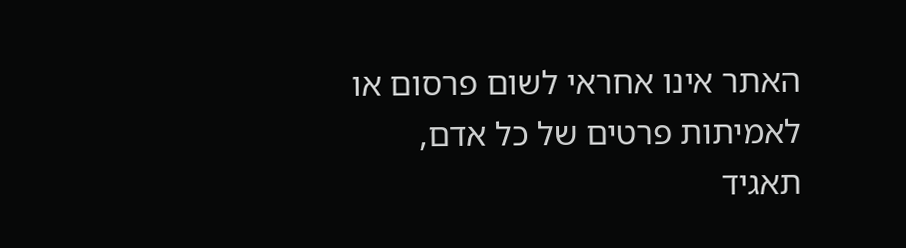האתר אינו אחראי לשום פרסום או לאמיתות פרטים של כל אדם, תאגיד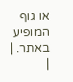או גוף המופיע באתר. |
|